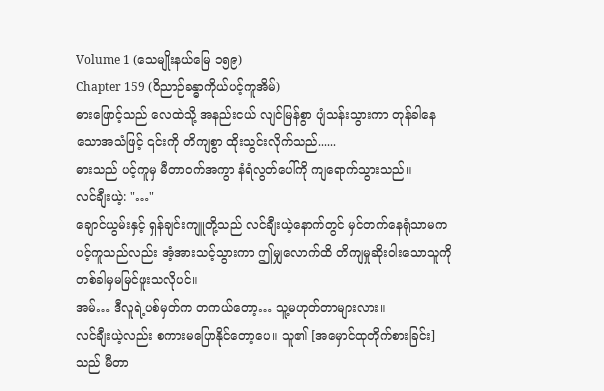Volume 1 (သေမျိုးနယ်မြေ ၁၅၉)
Chapter 159 (ဝိညာဉ်ခန္ဓာကိုယ်ပင့်ကူအိမ်)
ဓားဖြောင့်သည် လေထဲသို့ အနည်းငယ် လျင်မြန်စွာ ပျံသန်းသွားကာ တုန်ခါနေသောအသံဖြင့် ၎င်းကို တိကျစွာ ထိုးသွင်းလိုက်သည်......
ဓားသည် ပင့်ကူမှ မီတာဝက်အကွာ နံရံလွတ်ပေါ်ကို ကျရောက်သွားသည်။
လင်ချီးယဲ့: "…"
ချောင်ယွမ်းနှင့် ရှန်ချင်းကျူတို့သည် လင်ချီးယဲ့နောက်တွင် မှင်တက်နေရုံသာမက ပင့်ကူသည်လည်း အံ့အားသင့်သွားကာ ဤမျှလောက်ထိ တိကျမှုဆိုးဝါးသောသူကို တစ်ခါမှမမြင်ဖူးသလိုပင်။
အမ်… ဒီလူရဲ့ပစ်မှတ်က တကယ်တော့… သူ့မဟုတ်တာများလား။
လင်ချီးယဲ့လည်း စကားမပြောနိုင်တော့ပေ။ သူ၏ [အမှောင်ထုတိုက်စားခြင်း] သည် မီတာ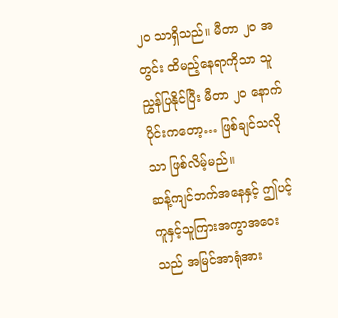၂၀ သာရှိသည်။ မီတာ ၂၀ အတွင်း ထိမည့်နေရာကိုသာ သူညွှန်ပြနိုင်ပြီး မီတာ ၂၀ နောက်ပိုင်းကတော့… ဖြစ်ချင်သလိုသာ ဖြစ်လိမ့်မည်။
ဆန့်ကျင်ဘက်အနေနှင့် ဤပင့်ကူနှင့်သူကြားအကွာအဝေးသည် အမြင်အာရုံအား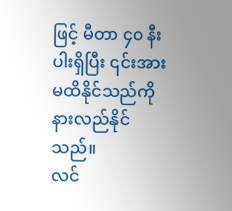ဖြင့် မီတာ ၄၀ နီးပါးရှိပြီး ၎င်းအားမထိနိုင်သည်ကို နားလည်နိုင်သည်။
လင်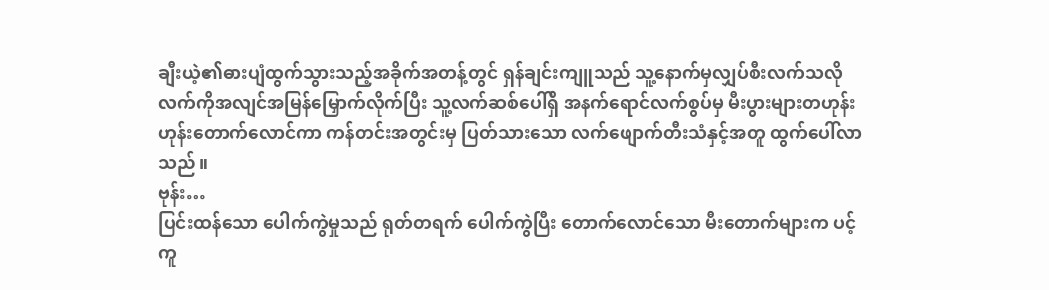ချီးယဲ့၏ဓားပျံထွက်သွားသည့်အခိုက်အတန့်တွင် ရှန်ချင်းကျူသည် သူ့နောက်မှလျှပ်စီးလက်သလို လက်ကိုအလျင်အမြန်မြှောက်လိုက်ပြီး သူ့လက်ဆစ်ပေါ်ရှိ အနက်ရောင်လက်စွပ်မှ မီးပွားများတဟုန်းဟုန်းတောက်လောင်ကာ ကန်တင်းအတွင်းမှ ပြတ်သားသော လက်ဖျောက်တီးသံနှင့်အတူ ထွက်ပေါ်လာသည်။
ဗုန်း…
ပြင်းထန်သော ပေါက်ကွဲမှုသည် ရုတ်တရက် ပေါက်ကွဲပြီး တောက်လောင်သော မီးတောက်များက ပင့်ကူ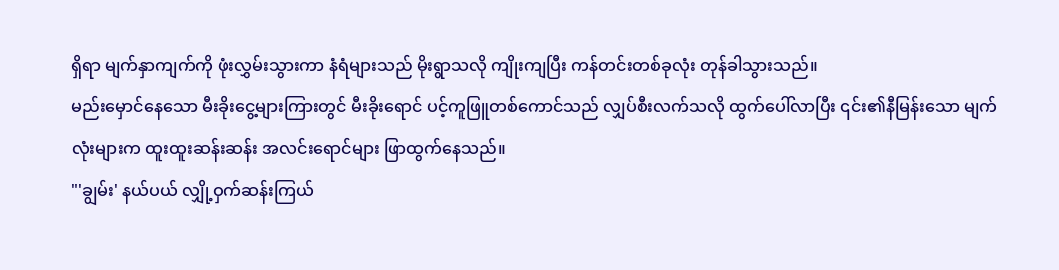ရှိရာ မျက်နှာကျက်ကို ဖုံးလွှမ်းသွားကာ နံရံများသည် မိုးရွာသလို ကျိုးကျပြီး ကန်တင်းတစ်ခုလုံး တုန်ခါသွားသည်။
မည်းမှောင်နေသော မီးခိုးငွေ့များကြားတွင် မီးခိုးရောင် ပင့်ကူဖြူတစ်ကောင်သည် လျှပ်စီးလက်သလို ထွက်ပေါ်လာပြီး ၎င်း၏နီမြန်းသော မျက်လုံးများက ထူးထူးဆန်းဆန်း အလင်းရောင်များ ဖြာထွက်နေသည်။
"'ချွမ်း' နယ်ပယ် လျှို့ဝှက်ဆန်းကြယ်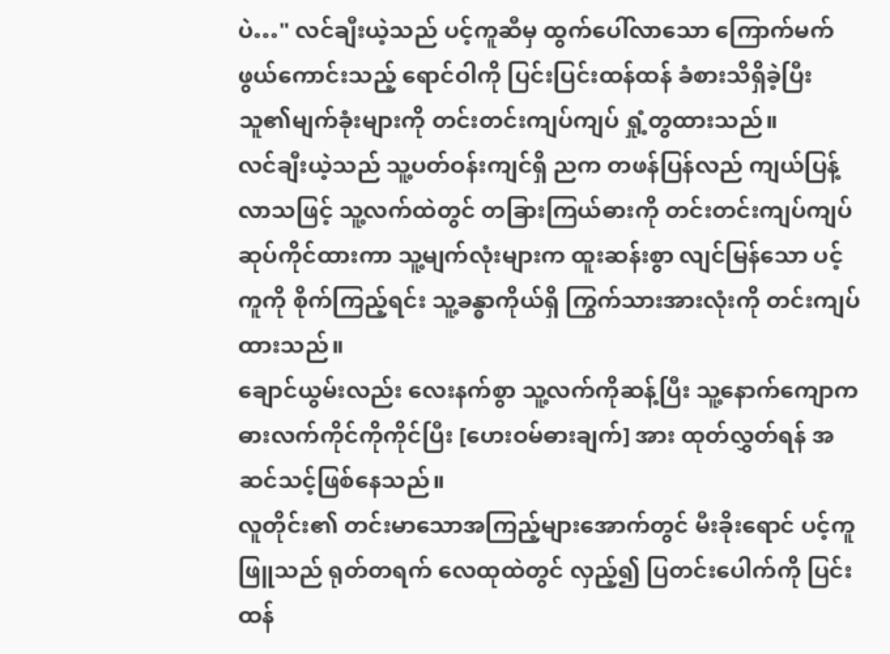ပဲ…" လင်ချီးယဲ့သည် ပင့်ကူဆီမှ ထွက်ပေါ်လာသော ကြောက်မက်ဖွယ်ကောင်းသည့် ရောင်ဝါကို ပြင်းပြင်းထန်ထန် ခံစားသိရှိခဲ့ပြီး သူ၏မျက်ခုံးများကို တင်းတင်းကျပ်ကျပ် ရှုံ့တွထားသည်။
လင်ချီးယဲ့သည် သူ့ပတ်ဝန်းကျင်ရှိ ညက တဖန်ပြန်လည် ကျယ်ပြန့်လာသဖြင့် သူ့လက်ထဲတွင် တခြားကြယ်ဓားကို တင်းတင်းကျပ်ကျပ် ဆုပ်ကိုင်ထားကာ သူ့မျက်လုံးများက ထူးဆန်းစွာ လျင်မြန်သော ပင့်ကူကို စိုက်ကြည့်ရင်း သူ့ခန္ဓာကိုယ်ရှိ ကြွက်သားအားလုံးကို တင်းကျပ်ထားသည်။
ချောင်ယွမ်းလည်း လေးနက်စွာ သူ့လက်ကိုဆန့်ပြီး သူ့နောက်ကျောက ဓားလက်ကိုင်ကိုကိုင်ပြီး [ဟေးဝမ်ဓားချက်] အား ထုတ်လွှတ်ရန် အဆင်သင့်ဖြစ်နေသည်။
လူတိုင်း၏ တင်းမာသောအကြည့်များအောက်တွင် မီးခိုးရောင် ပင့်ကူဖြူသည် ရုတ်တရက် လေထုထဲတွင် လှည့်၍ ပြတင်းပေါက်ကို ပြင်းထန်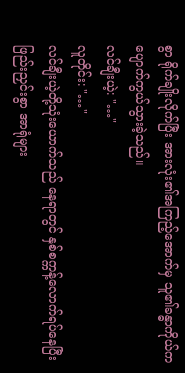စွာ ရိုက်ချိုးလိုက်ပြီး အားလုံး၏အကြည့်အောက်မှ သူ၏ခန္ဓာကိုယ်က ပျောက်ကွယ်သွားခဲ့သည်။
လင်ချီးယဲ့: "…"
လူတိုင်း: "…"
လင်ချီးယဲ့တို့သုံးယောက်သည် နေရာတွင် နှစ်စက္ကန့်လောက်ရပ်နေပြီး ဖြည်းညှင်းစွာ အာရုံများ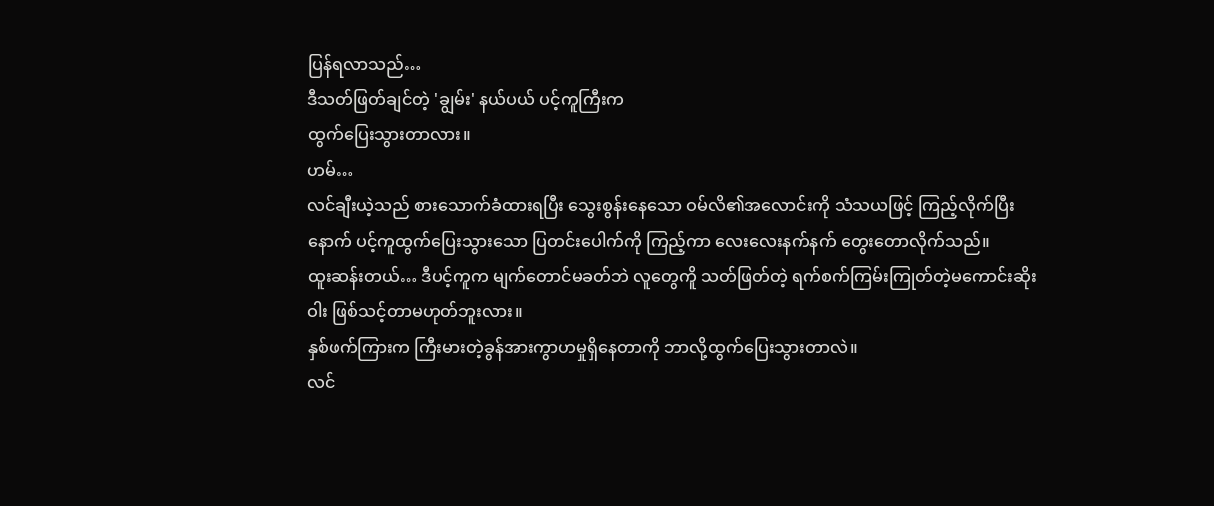ပြန်ရလာသည်…
ဒီသတ်ဖြတ်ချင်တဲ့ 'ချွမ်း' နယ်ပယ် ပင့်ကူကြီးက
ထွက်ပြေးသွားတာလား။
ဟမ်…
လင်ချီးယဲ့သည် စားသောက်ခံထားရပြီး သွေးစွန်းနေသော ဝမ်လိ၏အလောင်းကို သံသယဖြင့် ကြည့်လိုက်ပြီးနောက် ပင့်ကူထွက်ပြေးသွားသော ပြတင်းပေါက်ကို ကြည့်ကာ လေးလေးနက်နက် တွေးတောလိုက်သည်။
ထူးဆန်းတယ်… ဒီပင့်ကူက မျက်တောင်မခတ်ဘဲ လူတွေကိူ သတ်ဖြတ်တဲ့ ရက်စက်ကြမ်းကြုတ်တဲ့မကောင်းဆိုးဝါး ဖြစ်သင့်တာမဟုတ်ဘူးလား။
နှစ်ဖက်ကြားက ကြီးမားတဲ့ခွန်အားကွာဟမှုရှိနေတာကို ဘာလို့ထွက်ပြေးသွားတာလဲ။
လင်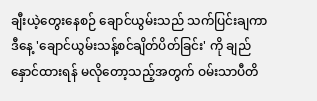ချီးယဲ့တွေးနေစဉ် ချောင်ယွမ်းသည် သက်ပြင်းချကာ ဒီနေ့ 'ချောင်ယွမ်းသန့်စင်ချိတ်ပိတ်ခြင်း' ကို ချည်နှောင်ထားရန် မလိုတော့သည့်အတွက် ဝမ်းသာပီတိ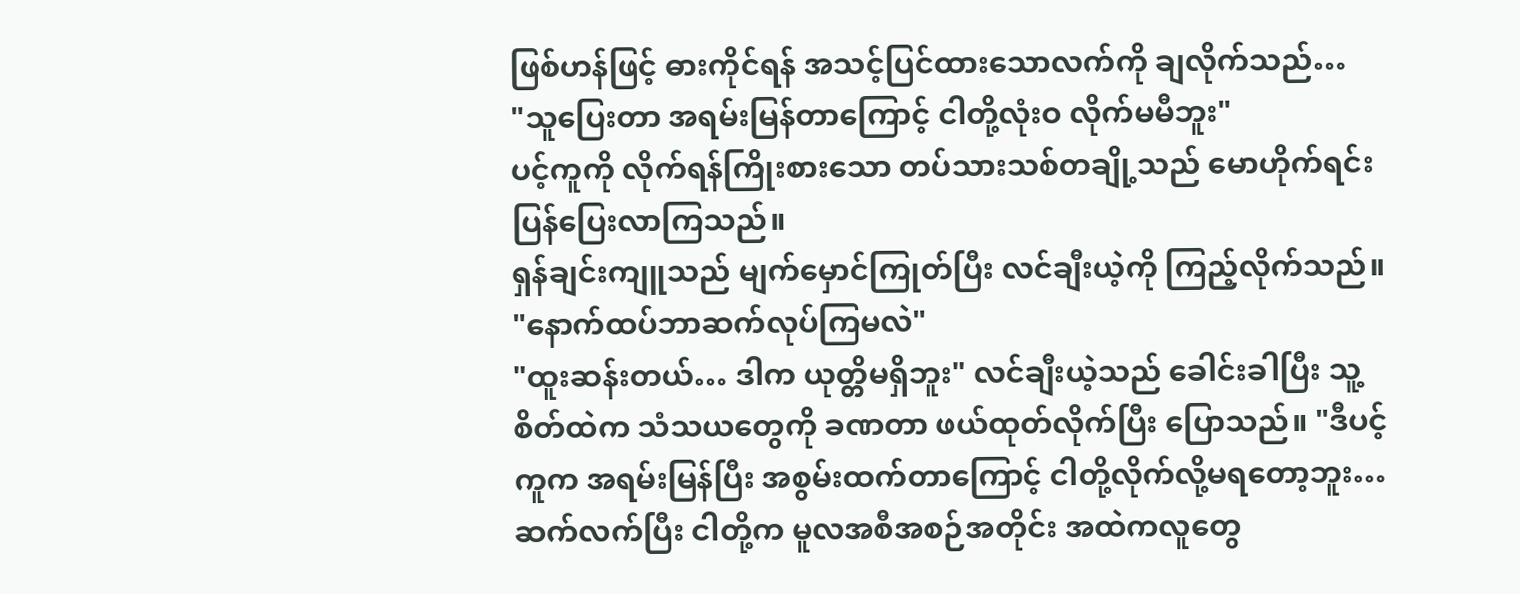ဖြစ်ဟန်ဖြင့် ဓားကိုင်ရန် အသင့်ပြင်ထားသောလက်ကို ချလိုက်သည်…
"သူပြေးတာ အရမ်းမြန်တာကြောင့် ငါတို့လုံးဝ လိုက်မမီဘူး"
ပင့်ကူကို လိုက်ရန်ကြိုးစားသော တပ်သားသစ်တချို့သည် မောဟိုက်ရင်း ပြန်ပြေးလာကြသည်။
ရှန်ချင်းကျူသည် မျက်မှောင်ကြုတ်ပြီး လင်ချီးယဲ့ကို ကြည့်လိုက်သည်။ "နောက်ထပ်ဘာဆက်လုပ်ကြမလဲ"
"ထူးဆန်းတယ်… ဒါက ယုတ္တိမရှိဘူး" လင်ချီးယဲ့သည် ခေါင်းခါပြီး သူ့စိတ်ထဲက သံသယတွေကို ခဏတာ ဖယ်ထုတ်လိုက်ပြီး ပြောသည်။ "ဒီပင့်ကူက အရမ်းမြန်ပြီး အစွမ်းထက်တာကြောင့် ငါတို့လိုက်လို့မရတော့ဘူး…
ဆက်လက်ပြီး ငါတို့က မူလအစီအစဉ်အတိုင်း အထဲကလူတွေ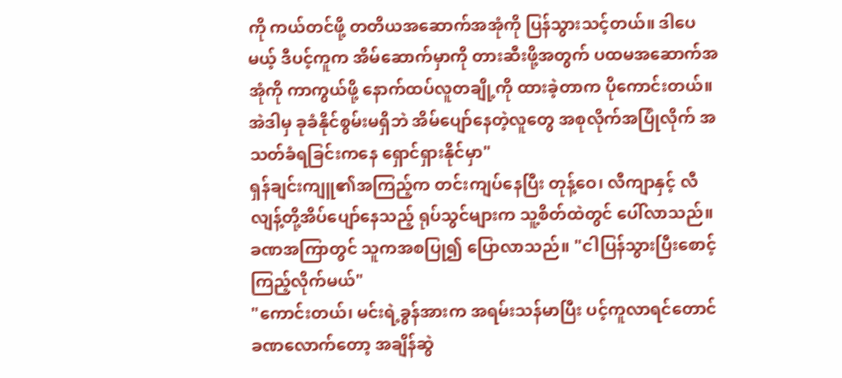ကို ကယ်တင်ဖို့ တတိယအဆောက်အအုံကို ပြန်သွားသင့်တယ်။ ဒါပေမယ့် ဒီပင့်ကူက အိမ်ဆောက်မှာကို တားဆီးဖို့အတွက် ပထမအဆောက်အအုံကို ကာကွယ်ဖို့ နောက်ထပ်လူတချို့ကို ထားခဲ့တာက ပိုကောင်းတယ်။ အဲဒါမှ ခုခံနိုင်စွမ်းမရှိဘဲ အိမ်ပျော်နေတဲ့လူတွေ အစုလိုက်အပြုံလိုက် အသတ်ခံရခြင်းကနေ ရှောင်ရှားနိုင်မှာ"
ရှန်ချင်းကျူ၏အကြည့်က တင်းကျပ်နေပြီး တုန့်ဝေ၊ လီကျာနှင့် လီလျန့်တို့အိပ်ပျော်နေသည့် ရုပ်သွင်များက သူ့စိတ်ထဲတွင် ပေါ်လာသည်။ ခဏအကြာတွင် သူကအစပြု၍ ပြောလာသည်။ "ငါပြန်သွားပြီးစောင့်ကြည့်လိုက်မယ်"
"ကောင်းတယ်၊ မင်းရဲ့ခွန်အားက အရမ်းသန်မာပြီး ပင့်ကူလာရင်တောင် ခဏလောက်တော့ အချိန်ဆွဲ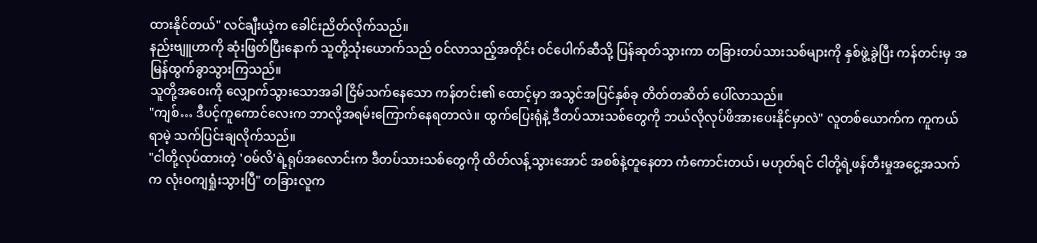ထားနိုင်တယ်" လင်ချီးယဲ့က ခေါင်းညိတ်လိုက်သည်။
နည်းဗျူဟာကို ဆုံးဖြတ်ပြီးနောက် သူတို့သုံးယောက်သည် ဝင်လာသည့်အတိုင်း ဝင်ပေါက်ဆီသို့ ပြန်ဆုတ်သွားကာ တခြားတပ်သားသစ်များကို နှစ်ဖွဲ့ခွဲပြီး ကန်တင်းမှ အမြန်ထွက်ခွာသွားကြသည်။
သူတို့အဝေးကို လျှောက်သွားသောအခါ ငြိမ်သက်နေသော ကန်တင်း၏ ထောင့်မှာ အသွင်အပြင်နှစ်ခု တိတ်တဆိတ် ပေါ်လာသည်။
"ကျစ်… ဒီပင့်ကူကောင်လေးက ဘာလို့အရမ်းကြောက်နေရတာလဲ။ ထွက်ပြေးရုံနဲ့ ဒီတပ်သားသစ်တွေကို ဘယ်လိုလုပ်ဖိအားပေးနိုင်မှာလဲ" လူတစ်ယောက်က ကူကယ်ရာမဲ့ သက်ပြင်းချလိုက်သည်။
"ငါတို့လုပ်ထားတဲ့ 'ဝမ်လိ'ရဲ့ရုပ်အလောင်းက ဒီတပ်သားသစ်တွေကို ထိတ်လန့်သွားအောင် အစစ်နဲ့တူနေတာ ကံကောင်းတယ်၊ မဟုတ်ရင် ငါတို့ရဲ့ဖန်တီးမှုအငွေ့အသက်က လုံးဝကျရှုံးသွားပြီ" တခြားလူက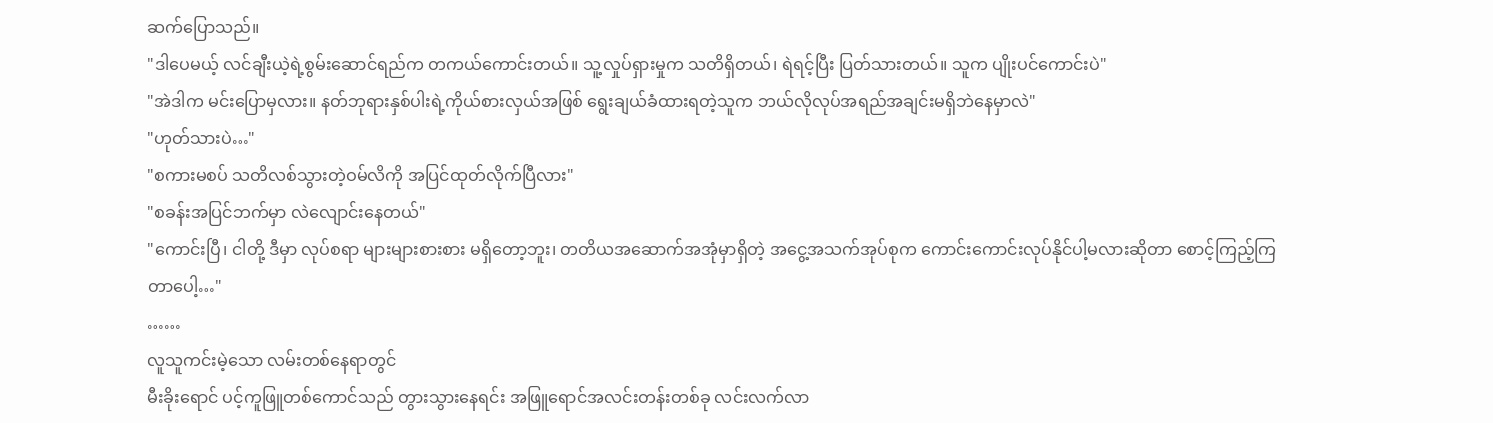ဆက်ပြောသည်။
"ဒါပေမယ့် လင်ချီးယဲ့ရဲ့စွမ်းဆောင်ရည်က တကယ်ကောင်းတယ်။ သူ့လှုပ်ရှားမှုက သတိရှိတယ်၊ ရဲရင့်ပြီး ပြတ်သားတယ်။ သူက ပျိုးပင်ကောင်းပဲ"
"အဲဒါက မင်းပြောမှလား။ နတ်ဘုရားနှစ်ပါးရဲ့ကိုယ်စားလှယ်အဖြစ် ရွေးချယ်ခံထားရတဲ့သူက ဘယ်လိုလုပ်အရည်အချင်းမရှိဘဲနေမှာလဲ"
"ဟုတ်သားပဲ…"
"စကားမစပ် သတိလစ်သွားတဲ့ဝမ်လိကို အပြင်ထုတ်လိုက်ပြီလား"
"စခန်းအပြင်ဘက်မှာ လဲလျောင်းနေတယ်"
"ကောင်းပြီ၊ ငါတို့ ဒီမှာ လုပ်စရာ များများစားစား မရှိတော့ဘူး၊ တတိယအဆောက်အအုံမှာရှိတဲ့ အငွေ့အသက်အုပ်စုက ကောင်းကောင်းလုပ်နိုင်ပါ့မလားဆိုတာ စောင့်ကြည့်ကြတာပေါ့…"
……
လူသူကင်းမဲ့သော လမ်းတစ်နေရာတွင်
မီးခိုးရောင် ပင့်ကူဖြူတစ်ကောင်သည် တွားသွားနေရင်း အဖြူရောင်အလင်းတန်းတစ်ခု လင်းလက်လာ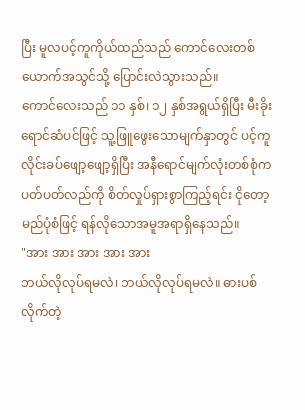ပြီး မူလပင့်ကူကိုယ်ထည်သည် ကောင်လေးတစ်ယောက်အသွင်သို့ ပြောင်းလဲသွားသည်။
ကောင်လေးသည် ၁၁ နှစ်၊ ၁၂ နှစ်အရွယ်ရှိပြီး မီးခိုးရောင်ဆံပင်ဖြင့် သူ့ဖြူဖွေးသောမျက်နှာတွင် ပင့်ကူလိုင်းခပ်ဖျော့ဖျော့ရှိပြီး အနီရောင်မျက်လုံးတစ်စုံက ပတ်ပတ်လည်ကို စိတ်လှုပ်ရှားစွာကြည့်ရင်း ငိုတော့မည်ပုံစံဖြင့် ရန်လိုသောအမူအရာရှိနေသည်။
"အား အား အား အား အား
ဘယ်လိုလုပ်ရမလဲ၊ ဘယ်လိုလုပ်ရမလဲ။ ဓားပစ်လိုက်တဲ့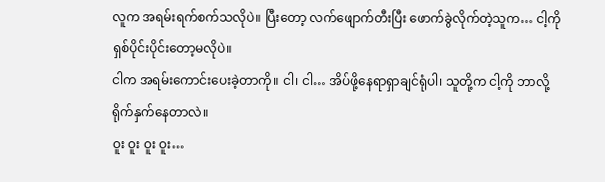လူက အရမ်းရက်စက်သလိုပဲ။ ပြီးတော့ လက်ဖျောက်တီးပြီး ဖောက်ခွဲလိုက်တဲ့သူက… ငါ့ကို ရှစ်ပိုင်းပိုင်းတော့မလိုပဲ။
ငါက အရမ်းကောင်းပေးခဲ့တာကို။ ငါ၊ ငါ… အိပ်ဖို့နေရာရှာချင်ရုံပါ၊ သူတို့က ငါ့ကို ဘာလို့ရိုက်နှက်နေတာလဲ။
ဝူး ဝူး ဝူး ဝူး…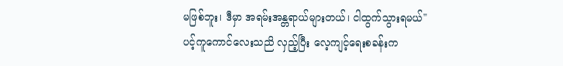မဖြစ်ဘူး၊ ဒီမှာ အရမ်းအန္တရာယ်များတယ်၊ ငါထွက်သွားရမယ်"
ပင့်ကူကောင်လေးသညိ လှည့်ပြီး လေ့ကျင့်ရေးစခန်းက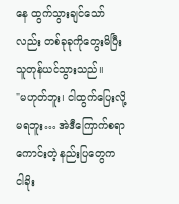နေ ထွက်သွားချင်သော်လည်း တစ်ခုခုကိုတွေးမိပြီး သူတုန်ယင်သွားသည်။
"မဟုတ်ဘူး၊ ငါထွက်ပြေးလို့မရဘူး… အဲဒီကြောက်စရာကောင်းတဲ့ နည်းပြတွေက ငါခိုး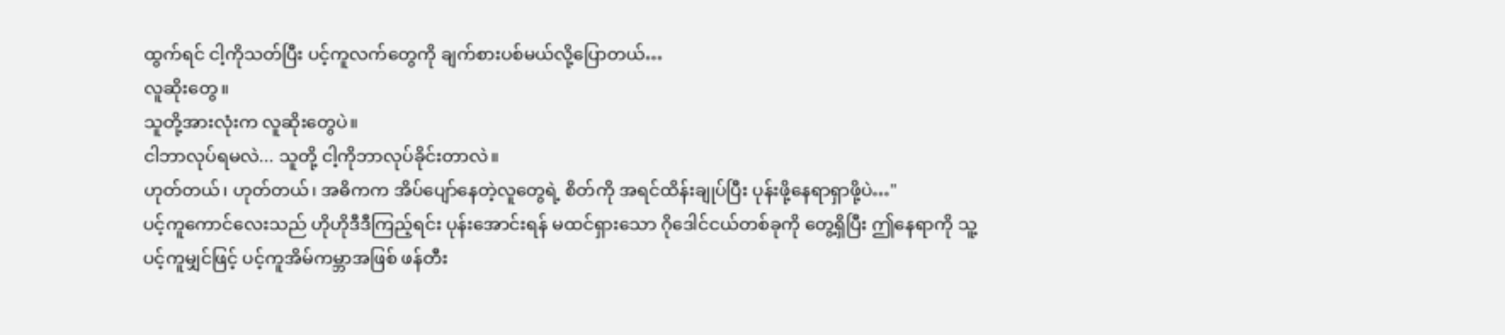ထွက်ရင် ငါ့ကိုသတ်ပြီး ပင့်ကူလက်တွေကို ချက်စားပစ်မယ်လို့ပြောတယ်…
လူဆိုးတွေ။
သူတို့အားလုံးက လူဆိုးတွေပဲ။
ငါဘာလုပ်ရမလဲ... သူတို့ ငါ့ကိုဘာလုပ်ခိုင်းတာလဲ။
ဟုတ်တယ်၊ ဟုတ်တယ်၊ အဓိကက အိပ်ပျော်နေတဲ့လူတွေရဲ့ စိတ်ကို အရင်ထိန်းချုပ်ပြီး ပုန်းဖို့နေရာရှာဖို့ပဲ…"
ပင့်ကူကောင်လေးသည် ဟိုဟိုဒီဒီကြည့်ရင်း ပုန်းအောင်းရန် မထင်ရှားသော ဂိုဒေါင်ငယ်တစ်ခုကို တွေ့ရှိပြီး ဤနေရာကို သူ့ပင့်ကူမျှင်ဖြင့် ပင့်ကူအိမ်ကမ္ဘာအဖြစ် ဖန်တီး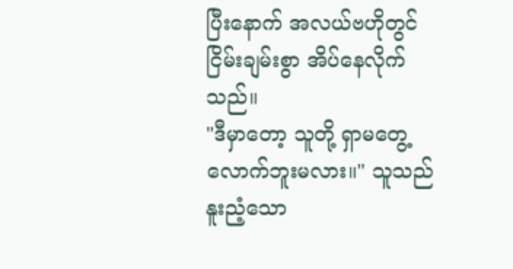ပြီးနောက် အလယ်ဗဟိုတွင် ငြိမ်းချမ်းစွာ အိပ်နေလိုက်သည်။
"ဒီမှာတော့ သူတို့ ရှာမတွေ့လောက်ဘူးမလား။" သူသည် နူးညံ့သော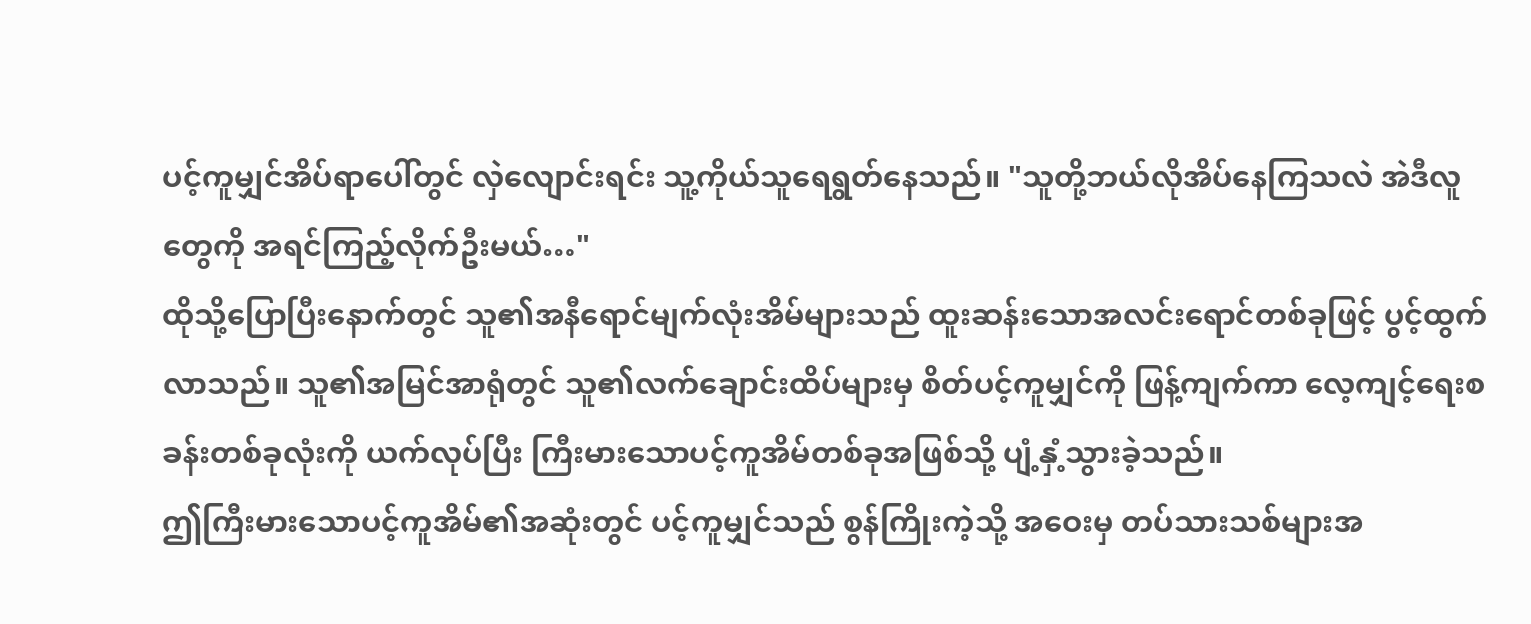ပင့်ကူမျှင်အိပ်ရာပေါ်တွင် လှဲလျောင်းရင်း သူ့ကိုယ်သူရေရွတ်နေသည်။ "သူတို့ဘယ်လိုအိပ်နေကြသလဲ အဲဒီလူတွေကို အရင်ကြည့်လိုက်ဦးမယ်…"
ထိုသို့ပြောပြီးနောက်တွင် သူ၏အနီရောင်မျက်လုံးအိမ်များသည် ထူးဆန်းသောအလင်းရောင်တစ်ခုဖြင့် ပွင့်ထွက်လာသည်။ သူ၏အမြင်အာရုံတွင် သူ၏လက်ချောင်းထိပ်များမှ စိတ်ပင့်ကူမျှင်ကို ဖြန့်ကျက်ကာ လေ့ကျင့်ရေးစခန်းတစ်ခုလုံးကို ယက်လုပ်ပြီး ကြီးမားသောပင့်ကူအိမ်တစ်ခုအဖြစ်သို့ ပျံ့နှံ့သွားခဲ့သည်။
ဤကြီးမားသောပင့်ကူအိမ်၏အဆုံးတွင် ပင့်ကူမျှင်သည် စွန်ကြိုးကဲ့သို့ အဝေးမှ တပ်သားသစ်များအ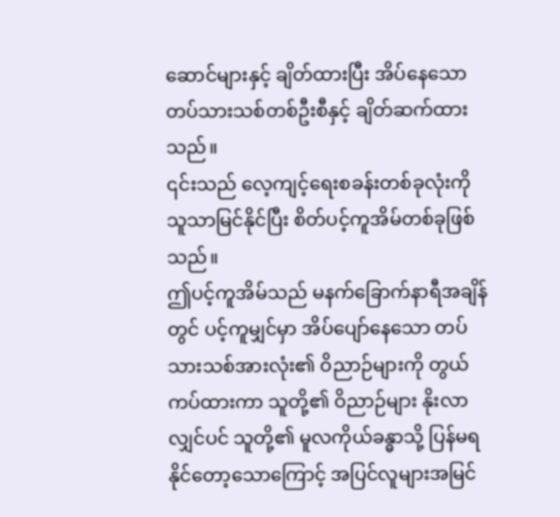ဆောင်များနှင့် ချိတ်ထားပြီး အိပ်နေသော တပ်သားသစ်တစ်ဦးစီနှင့် ချိတ်ဆက်ထားသည်။
၎င်းသည် လေ့ကျင့်ရေးစခန်းတစ်ခုလုံးကို သူသာမြင်နိုင်ပြီး စိတ်ပင့်ကူအိမ်တစ်ခုဖြစ်သည်။
ဤပင့်ကူအိမ်သည် မနက်ခြောက်နာရီအချိန်တွင် ပင့်ကူမျှင်မှာ အိပ်ပျော်နေသော တပ်သားသစ်အားလုံး၏ ဝိညာဉ်များကို တွယ်ကပ်ထားကာ သူတို့၏ ဝိညာဉ်များ နိုးလာလျှင်ပင် သူတို့၏ မူလကိုယ်ခန္ဓာသို့ ပြန်မရနိုင်တော့သောကြောင့် အပြင်လူများအမြင်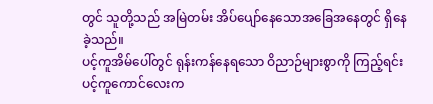တွင် သူတို့သည် အမြဲတမ်း အိပ်ပျော်နေသောအခြေအနေတွင် ရှိနေခဲ့သည်။
ပင့်ကူအိမ်ပေါ်တွင် ရုန်းကန်နေရသော ဝိညာဉ်များစွာကို ကြည့်ရင်း ပင့်ကူကောင်လေးက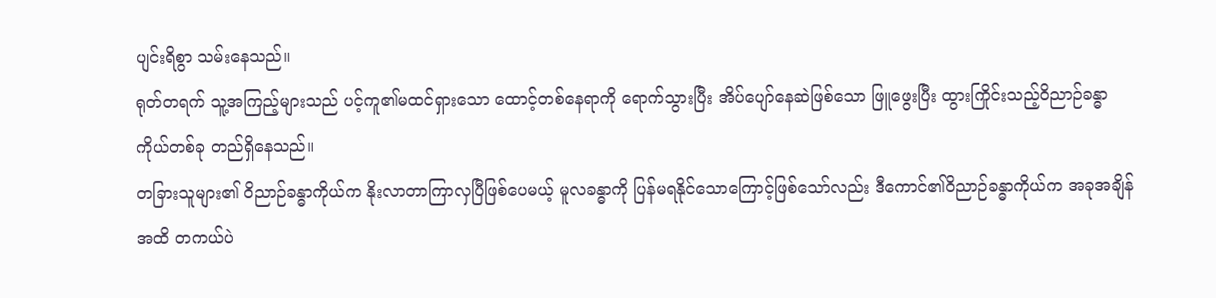ပျင်းရိစွာ သမ်းနေသည်။
ရုတ်တရက် သူ့အကြည့်များသည် ပင့်ကူ၏မထင်ရှားသော ထောင့်တစ်နေရာကို ရောက်သွားပြီး အိပ်ပျော်နေဆဲဖြစ်သော ဖြူဖွေးပြီး ထွားကြိုင်းသည့်ဝိညာဉ်ခန္ဓာကိုယ်တစ်ခု တည်ရှိနေသည်။
တခြားသူများ၏ ဝိညာဉ်ခန္ဓာကိုယ်က နိုးလာတာကြာလှပြီဖြစ်ပေမယ့် မူလခန္ဓာကို ပြန်မရနိုင်သောကြောင့်ဖြစ်သော်လည်း ဒီကောင်၏ဝိညာဉ်ခန္ဓာကိုယ်က အခုအချိန်အထိ တကယ်ပဲ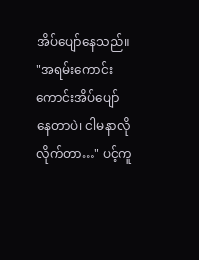အိပ်ပျော်နေသည်။
"အရမ်းကောင်းကောင်းအိပ်ပျော်နေတာပဲ၊ ငါမနာလိုလိုက်တာ…" ပင့်ကူ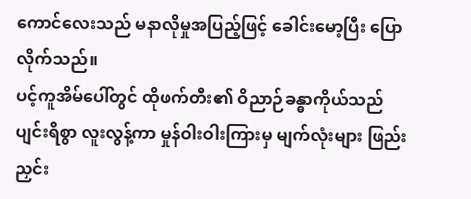ကောင်လေးသည် မနာလိုမှုအပြည့်ဖြင့် ခေါင်းမော့ပြီး ပြောလိုက်သည်။
ပင့်ကူအိမ်ပေါ်တွင် ထိုဖက်တီး၏ ဝိညာဉ်ခန္ဓာကိုယ်သည် ပျင်းရိစွာ လူးလွန့်ကာ မှုန်ဝါးဝါးကြားမှ မျက်လုံးများ ဖြည်းညှင်း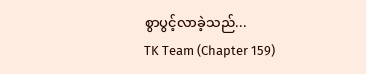စွာပွင့်လာခဲ့သည်...
TK Team (Chapter 159)